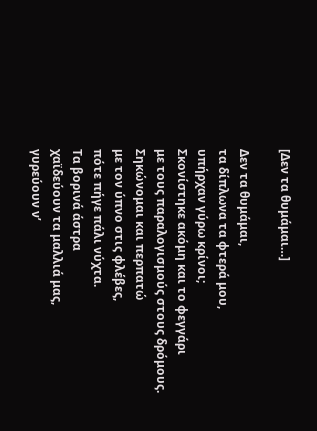[Δεν τα θυμάμαι…]

Δεν τα θυμάμαι,
τα δίπλωνα τα φτερά μου,
υπήρχαν γύρω κρίνοι;
Σκονίστηκε ακόμη και το φεγγάρι
με τους παραλογισμούς στους δρόμους.
Σηκώνομαι και περπατώ
με τον ύπνο στις φλέβες,
πότε πήγε πάλι νύχτα.
Τα βορινά άστρα
χαϊδεύουν τα μαλλιά μας,
γυρεύουν ν’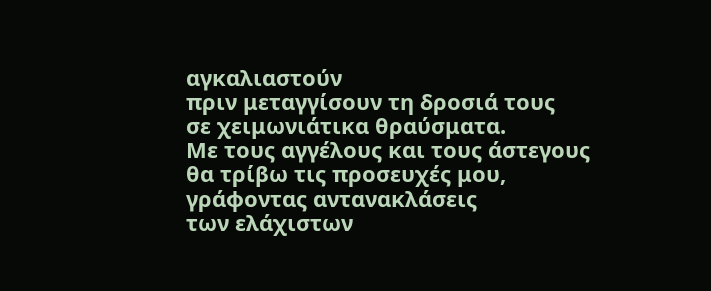αγκαλιαστούν
πριν μεταγγίσουν τη δροσιά τους
σε χειμωνιάτικα θραύσματα.
Με τους αγγέλους και τους άστεγους
θα τρίβω τις προσευχές μου,
γράφοντας αντανακλάσεις
των ελάχιστων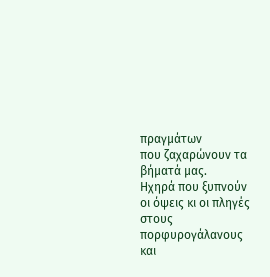πραγμάτων
που ζαχαρώνουν τα βήματά μας.
Ηχηρά που ξυπνούν
οι όψεις κι οι πληγές
στους πορφυρογάλανους
και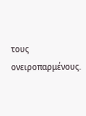τους ονειροπαρμένους.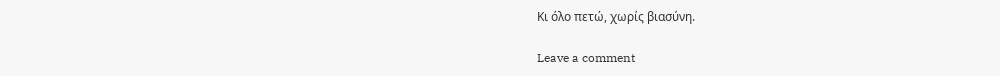Κι όλο πετώ, χωρίς βιασύνη.

Leave a comment